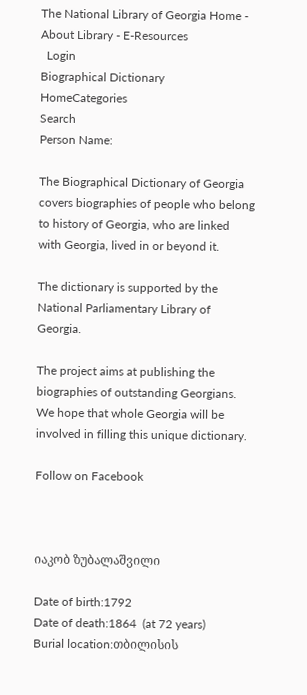The National Library of Georgia Home - About Library - E-Resources
  Login
Biographical Dictionary
HomeCategories
Search
Person Name:

The Biographical Dictionary of Georgia covers biographies of people who belong to history of Georgia, who are linked with Georgia, lived in or beyond it.

The dictionary is supported by the National Parliamentary Library of Georgia.

The project aims at publishing the biographies of outstanding Georgians. We hope that whole Georgia will be involved in filling this unique dictionary.

Follow on Facebook



იაკობ ზუბალაშვილი

Date of birth:1792
Date of death:1864  (at 72 years)
Burial location:თბილისის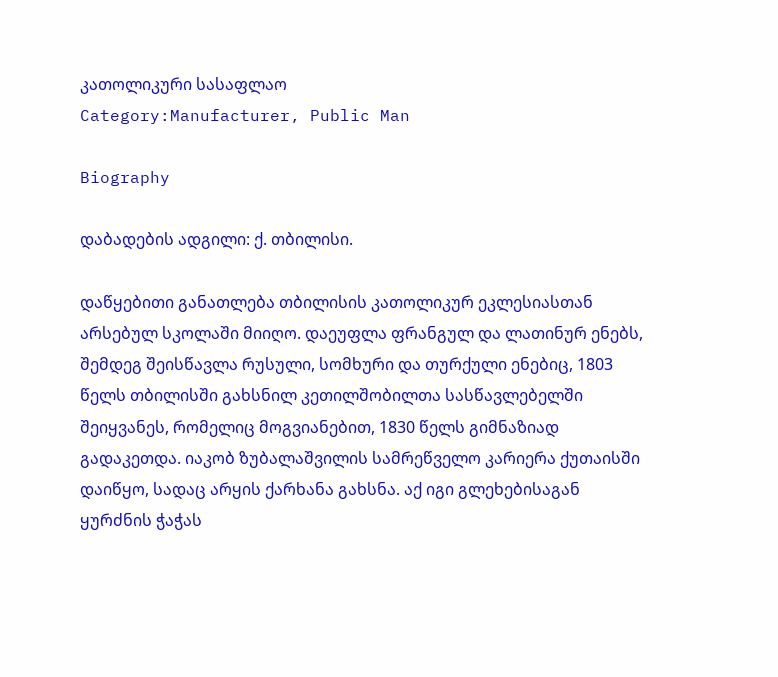კათოლიკური სასაფლაო
Category:Manufacturer, Public Man

Biography

დაბადების ადგილი: ქ. თბილისი.

დაწყებითი განათლება თბილისის კათოლიკურ ეკლესიასთან არსებულ სკოლაში მიიღო. დაეუფლა ფრანგულ და ლათინურ ენებს, შემდეგ შეისწავლა რუსული, სომხური და თურქული ენებიც, 1803 წელს თბილისში გახსნილ კეთილშობილთა სასწავლებელში შეიყვანეს, რომელიც მოგვიანებით, 1830 წელს გიმნაზიად გადაკეთდა. იაკობ ზუბალაშვილის სამრეწველო კარიერა ქუთაისში დაიწყო, სადაც არყის ქარხანა გახსნა. აქ იგი გლეხებისაგან ყურძნის ჭაჭას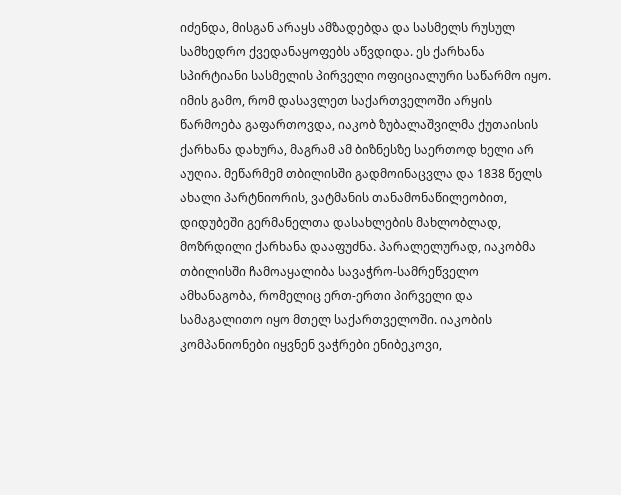იძენდა, მისგან არაყს ამზადებდა და სასმელს რუსულ სამხედრო ქვედანაყოფებს აწვდიდა. ეს ქარხანა სპირტიანი სასმელის პირველი ოფიციალური საწარმო იყო. იმის გამო, რომ დასავლეთ საქართველოში არყის წარმოება გაფართოვდა, იაკობ ზუბალაშვილმა ქუთაისის ქარხანა დახურა, მაგრამ ამ ბიზნესზე საერთოდ ხელი არ აუღია. მეწარმემ თბილისში გადმოინაცვლა და 1838 წელს ახალი პარტნიორის, ვატმანის თანამონაწილეობით, დიდუბეში გერმანელთა დასახლების მახლობლად, მოზრდილი ქარხანა დააფუძნა. პარალელურად, იაკობმა თბილისში ჩამოაყალიბა სავაჭრო-სამრეწველო ამხანაგობა, რომელიც ერთ-ერთი პირველი და სამაგალითო იყო მთელ საქართველოში. იაკობის კომპანიონები იყვნენ ვაჭრები ენიბეკოვი,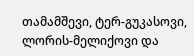თამამშევი, ტერ-გუკასოვი, ლორის-მელიქოვი და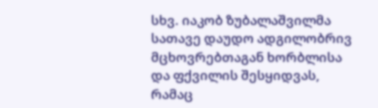სხვ. იაკობ ზუბალაშვილმა სათავე დაუდო ადგილობრივ მცხოვრებთაგან ხორბლისა და ფქვილის შესყიდვას, რამაც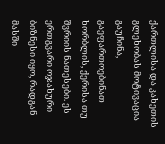ქართლისა და კახეთის გლეხობას მოტივაცია გაუჩინა, გაეფართოებინათ ხორბლის, ქერისა თუ შვრიის ნათესები. ეს ერთგვარი ოჯახური ბიზნესი იყო, რადგან მასში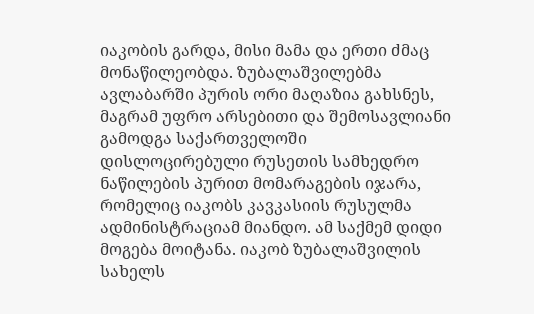იაკობის გარდა, მისი მამა და ერთი ძმაც მონაწილეობდა. ზუბალაშვილებმა ავლაბარში პურის ორი მაღაზია გახსნეს, მაგრამ უფრო არსებითი და შემოსავლიანი გამოდგა საქართველოში დისლოცირებული რუსეთის სამხედრო ნაწილების პურით მომარაგების იჯარა, რომელიც იაკობს კავკასიის რუსულმა ადმინისტრაციამ მიანდო. ამ საქმემ დიდი მოგება მოიტანა. იაკობ ზუბალაშვილის სახელს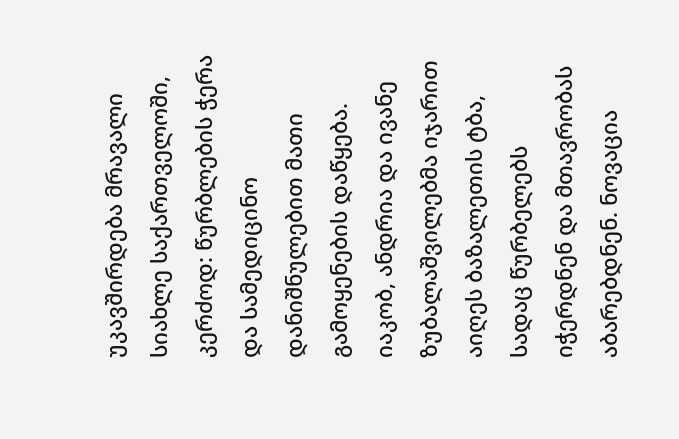უკავშირდება მრავალი სიახლე საქართველოში, კერძოდ: წურბლების ჭერა და სამედიცინო დანიშნულებით მათი გამოყენების დაწყება. იაკობ, ანდრია და ივანე ზუბალაშვილებმა იჯარით აიღეს ბაზალეთის ტბა, სადაც წურბელებს იჭერდნენ და მთავრობას აბარებდნენ. ნოვაცია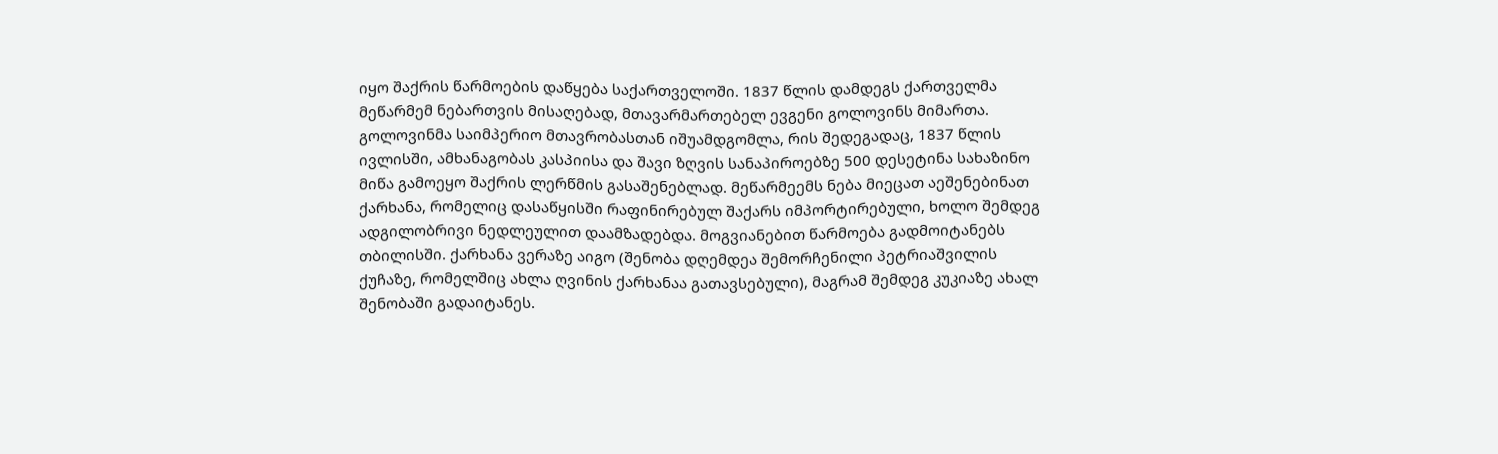იყო შაქრის წარმოების დაწყება საქართველოში. 1837 წლის დამდეგს ქართველმა მეწარმემ ნებართვის მისაღებად, მთავარმართებელ ევგენი გოლოვინს მიმართა. გოლოვინმა საიმპერიო მთავრობასთან იშუამდგომლა, რის შედეგადაც, 1837 წლის ივლისში, ამხანაგობას კასპიისა და შავი ზღვის სანაპიროებზე 500 დესეტინა სახაზინო მიწა გამოეყო შაქრის ლერწმის გასაშენებლად. მეწარმეემს ნება მიეცათ აეშენებინათ ქარხანა, რომელიც დასაწყისში რაფინირებულ შაქარს იმპორტირებული, ხოლო შემდეგ ადგილობრივი ნედლეულით დაამზადებდა. მოგვიანებით წარმოება გადმოიტანებს თბილისში. ქარხანა ვერაზე აიგო (შენობა დღემდეა შემორჩენილი პეტრიაშვილის ქუჩაზე, რომელშიც ახლა ღვინის ქარხანაა გათავსებული), მაგრამ შემდეგ კუკიაზე ახალ შენობაში გადაიტანეს.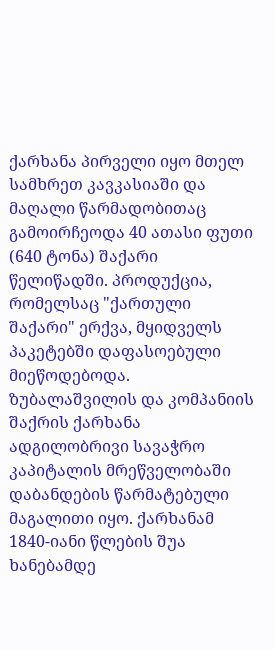ქარხანა პირველი იყო მთელ სამხრეთ კავკასიაში და მაღალი წარმადობითაც გამოირჩეოდა 40 ათასი ფუთი (640 ტონა) შაქარი წელიწადში. პროდუქცია, რომელსაც "ქართული შაქარი" ერქვა, მყიდველს პაკეტებში დაფასოებული მიეწოდებოდა.  ზუბალაშვილის და კომპანიის შაქრის ქარხანა ადგილობრივი სავაჭრო კაპიტალის მრეწველობაში დაბანდების წარმატებული მაგალითი იყო. ქარხანამ 1840-იანი წლების შუა ხანებამდე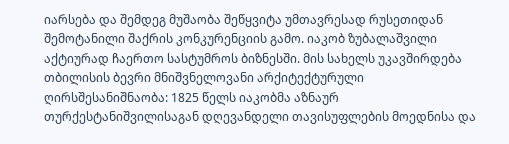იარსება და შემდეგ მუშაობა შეწყვიტა უმთავრესად რუსეთიდან შემოტანილი შაქრის კონკურენციის გამო. იაკობ ზუბალაშვილი აქტიურად ჩაერთო სასტუმროს ბიზნესში. მის სახელს უკავშირდება თბილისის ბევრი მნიშვნელოვანი არქიტექტურული ღირსშესანიშნაობა: 1825 წელს იაკობმა აზნაურ თურქესტანიშვილისაგან დღევანდელი თავისუფლების მოედნისა და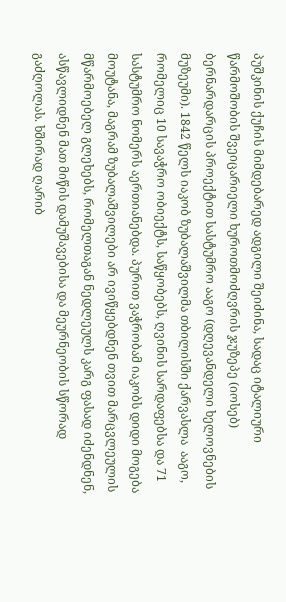პუშკინის ქუჩის მიმდებარედ ადგილი შეიძინა, სადაც იტალიური წარმოშობის შვეიცარიელი ხუროთმოძღვრის ჯუზეპე (იოსებ) ბერნარდარცის პროექტით სასტუმრო ააგო (დღევანდელი ხელოვნების მუზეუმი). 1842 წელს იაკობ ზუბალაშვილმა თბილისში ქარვასლა  ააგო, რომელიც 10 სავაჭრო ობიექტს, საწყობებს, ღვინის სარდაფებსა და 71 სასტუმრო ნომერს აერთიანებდა. პურით ვაჭრობამ იაკობს დიდი მოგება მოუტანა, მაგრამ ზუბალაშვილები არ ივიწყებდნენ თვით მარცვლეულის მწარმოებელ გლეხებს, რომელთაგან ნედლეულს კარგ ფასად იძენდნენ, ასწავლიდნენ მათ მიწის დამუშავებისა და მეურნეობის სწორად გაძღოლას. ხშირად ღარიბ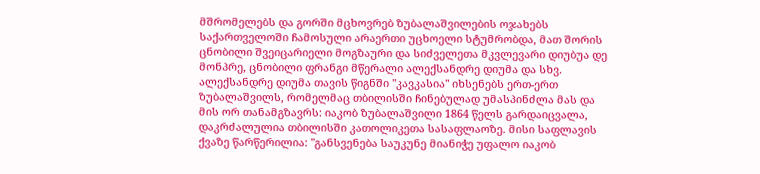მშრომელებს და გორში მცხოვრებ ზუბალაშვილების ოჯახებს საქართველოში ჩამოსული არაერთი უცხოელი სტუმრობდა, მათ შორის ცნობილი შვეიცარიელი მოგზაური და სიძველეთა მკვლევარი დიუბუა დე მონპრე, ცნობილი ფრანგი მწერალი ალექსანდრე დიუმა და სხვ. ალექსანდრე დიუმა თავის წიგნში "კავკასია" იხსენებს ერთ-ერთ ზუბალაშვილს, რომელმაც თბილისში ჩინებულად უმასპინძლა მას და მის ორ თანამგზავრს: იაკობ ზუბალაშვილი 1864 წელს გარდაიცვალა, დაკრძალულია თბილისში კათოლიკეთა სასაფლაოზე. მისი საფლავის ქვაზე წარწერილია: "განსვენება საუკუნე მიანიჭე უფალო იაკობ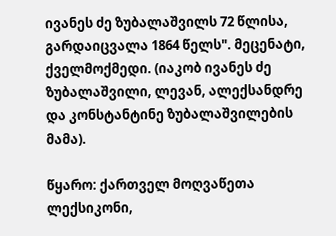ივანეს ძე ზუბალაშვილს 72 წლისა, გარდაიცვალა 1864 წელს". მეცენატი, ქველმოქმედი. (იაკობ ივანეს ძე ზუბალაშვილი, ლევან, ალექსანდრე და კონსტანტინე ზუბალაშვილების მამა).

წყარო: ქართველ მოღვაწეთა ლექსიკონი,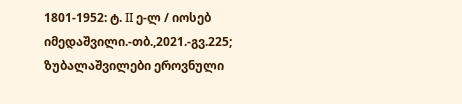1801-1952: ტ. II ე-ლ / იოსებ იმედაშვილი.-თბ.,2021.-გვ.225; ზუბალაშვილები ეროვნული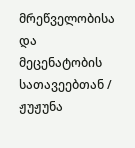მრეწველობისა და მეცენატობის სათავეებთან / ჟუჟუნა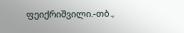ფეიქრიშვილი.-თბ.,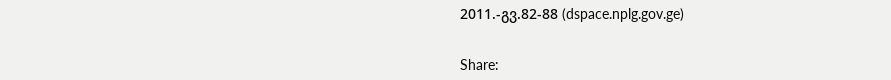2011.-გვ.82-88 (dspace.nplg.gov.ge)


Share: